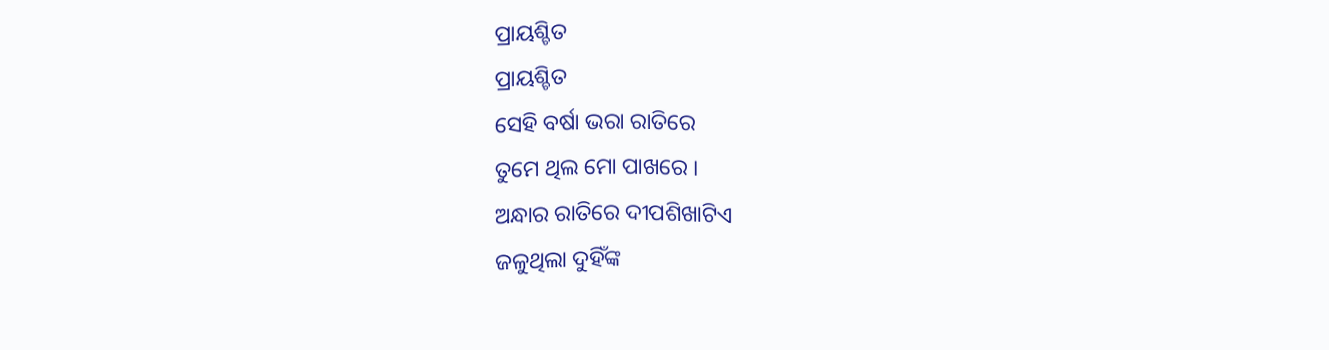ପ୍ରାୟଶ୍ଚିତ
ପ୍ରାୟଶ୍ଚିତ
ସେହି ବର୍ଷା ଭରା ରାତିରେ
ତୁମେ ଥିଲ ମୋ ପାଖରେ ।
ଅନ୍ଧାର ରାତିରେ ଦୀପଶିଖାଟିଏ
ଜଳୁଥିଲା ଦୁହିଁଙ୍କ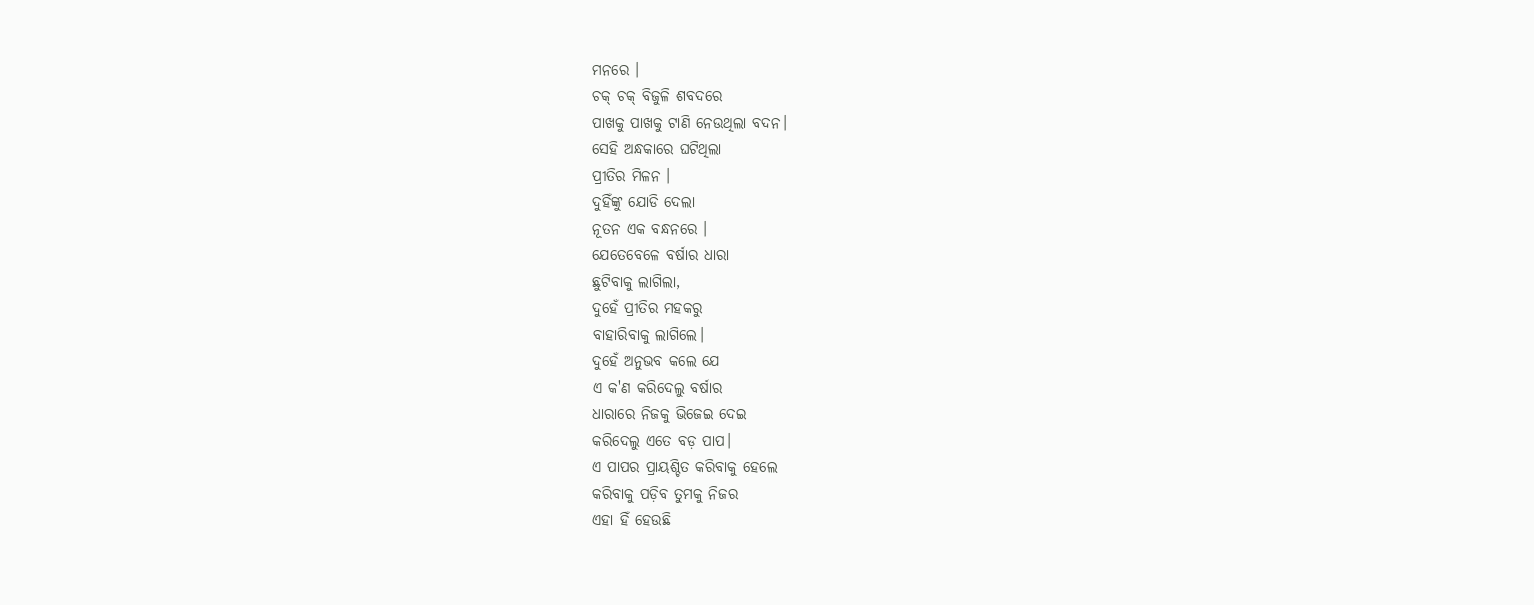ମନରେ ।
ଚକ୍ ଚକ୍ ବିଜୁଳି ଶବଦରେ
ପାଖକୁ ପାଖକୁ ଟାଣି ନେଉଥିଲା ବଦନ।
ସେହି ଅନ୍ଧକାରେ ଘଟିଥିଲା
ପ୍ରୀତିର ମିଳନ ।
ଦୁହିଁଙ୍କୁ ଯୋଡି ଦେଲା
ନୂତନ ଏକ ବନ୍ଧନରେ ।
ଯେତେବେଳେ ବର୍ଷାର ଧାରା
ଛୁଟିବାକୁ ଲାଗିଲା,
ଦୁହେଁ ପ୍ରୀତିର ମହକରୁ
ବାହାରିବାକୁ ଲାଗିଲେ।
ଦୁହେଁ ଅନୁଭବ କଲେ ଯେ
ଏ କ'ଣ କରିଦେଲୁ ବର୍ଷାର
ଧାରାରେ ନିଜକୁ ଭିଜେଇ ଦେଇ
କରିଦେଲୁ ଏତେ ବଡ଼ ପାପ।
ଏ ପାପର ପ୍ରାୟଶ୍ଚିତ କରିବାକୁ ହେଲେ
କରିବାକୁ ପଡ଼ିବ ତୁମକୁ ନିଜର
ଏହା ହିଁ ହେଉଛି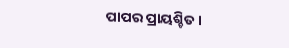ପାପର ପ୍ରାୟଶ୍ଚିତ।